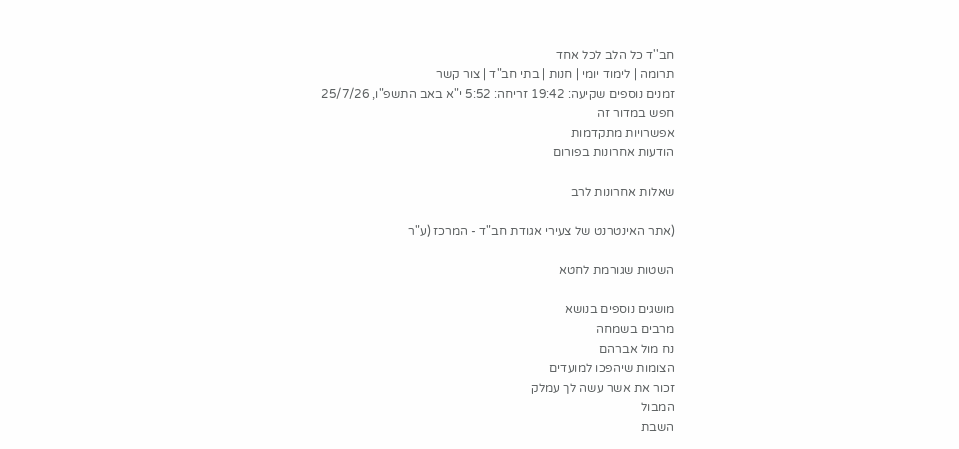חב''ד כל הלב לכל אחד
תרומה | לימוד יומי | חנות | בתי חב"ד | צור קשר
זמנים נוספים שקיעה: 19:42 זריחה: 5:52 י"א באב התשפ"ו, 25/7/26
חפש במדור זה
אפשרויות מתקדמות
הודעות אחרונות בפורום

שאלות אחרונות לרב

(אתר האינטרנט של צעירי אגודת חב"ד - המרכז (ע"ר

השטות שגורמת לחטא

מושגים נוספים בנושא
מרבים בשמחה
נח מול אברהם
הצומות שיהפכו למועדים
זכור את אשר עשה לך עמלק
המבול
השבת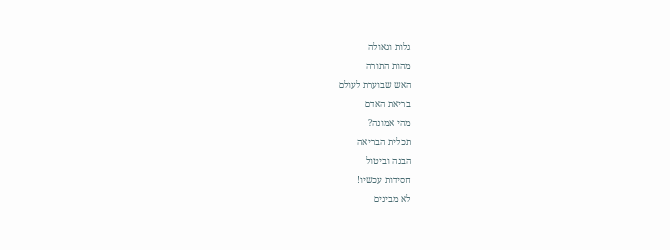גלות וגאולה
מהות התורה
האש שבוערת לעולם
בריאת האדם
מהי אמונה?
תכלית הבריאה
הבנה וביטול
חסידות עכשיו!
לא מבינים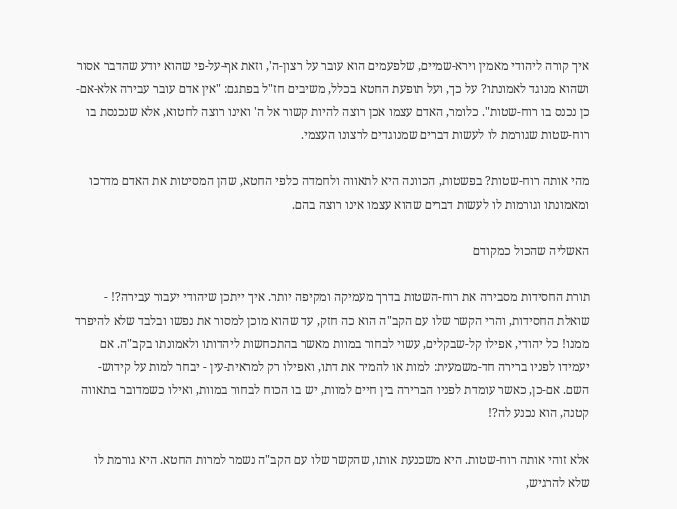איך קורה ליהודי מאמין וירא-שמיים, שלפעמים הוא עובר על רצון-ה', וזאת אף-על-פי שהוא יודע שהדבר אסור ושהוא מנוגד לאמונתו? על כך, ועל תופעת החטא בכלל, משיבים חז"ל בפתגם: "אין אדם עובר עבירה אלא-אם-כן נכנס בו רוח-שטות". כלומר, האדם עצמו אכן רוצה להיות קשור אל ה' ואינו רוצה לחטוא, אלא שנכנסת בו רוח-שטות שגורמת לו לעשות דברים שמנוגדים לרצונו העצמי.

מהי אותה רוח-שטות? בפשטות, הכוונה היא לתאווה ולחמדה כלפי החטא, שהן המסיטות את האדם מדרכו ומאמונתו וגורמות לו לעשות דברים שהוא עצמו אינו רוצה בהם.

האשליה שהכול כמקודם

תורת החסידות מסבירה את רוח-השטות בדרך מעמיקה ומקיפה יותר. איך ייתכן שיהודי יעבור עבירה?! - שואלת החסידות, והרי הקשר שלו עם הקב"ה הוא כה חזק, עד שהוא מוכן למסור את נפשו ובלבד שלא להיפרד ממנו! כל יהודי, אפילו קל-שבקלים, עשוי לבחור במוות מאשר בהתכחשות ליהדותו ולאמונתו בקב"ה. אם יעמידו לפניו ברירה חד-משמעית: למות או להמיר את דתו, ואפילו רק למראית-עין - יבחר למות על קידוש-השם. אם-כן, כאשר עומדת לפניו הברירה בין חיים למוות, יש בו הכוח לבחור במוות, ואילו כשמדובר בתאווה קטנה, הוא נכנע לה?!

אלא זוהי אותה רוח-שטות. היא משכנעת אותו, שהקשר שלו עם הקב"ה נשמר למרות החטא. היא גורמת לו שלא להרגיש,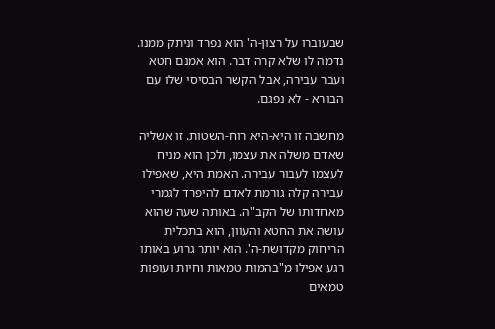שבעוברו על רצון-ה' הוא נפרד וניתק ממנו. נדמה לו שלא קרה דבר. הוא אמנם חטא ועבר עבירה, אבל הקשר הבסיסי שלו עם הבורא - לא נפגם.

מחשבה זו היא-היא רוח-השטות. זו אשליה שאדם משלה את עצמו, ולכן הוא מניח לעצמו לעבור עבירה. האמת היא, שאפילו עבירה קלה גורמת לאדם להיפרד לגמרי מאחדותו של הקב"ה. באותה שעה שהוא עושה את החטא והעוון, הוא בתכלית הריחוק מקדושת-ה'. הוא יותר גרוע באותו רגע אפילו מ"בהמות טמאות וחיות ועופות טמאים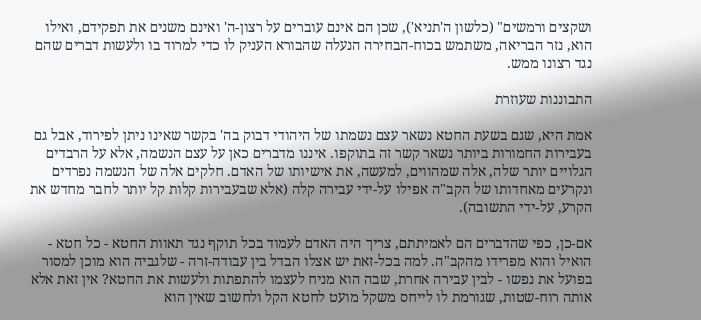ושקצים ורמשים" (כלשון ה'תניא'), שכן הם אינם עוברים על רצון-ה' ואינם משנים את תפקידם, ואילו הוא, נזר הבריאה, משתמש בכוח-הבחירה הנעלה שהבורא העניק לו כדי למרוד בו ולעשות דברים שהם נגד רצונו ממש.

התבוננות שעוזרת

אמת היא, שגם בשעת החטא נשאר עצם נשמתו של היהודי דבוק בה' בקשר שאינו ניתן לפירוד, אבל גם בעבירות החמורות ביותר נשאר קשר זה בתוקפו. איננו מדברים כאן על עצם הנשמה, אלא על הרבדים הגלויים יותר שלה, אלה שמהווים, למעשה, את אישיותו של האדם. חלקים אלה של הנשמה נפרדים ונקרעים מאחדותו של הקב"ה אפילו על-ידי עבירה קלה (אלא שבעבירות קלות קל יותר לחבר מחדש את הקרע, על-ידי התשובה).

אם-כן, כפי שהדברים הם לאמיתתם, צריך היה האדם לעמוד בכל תוקף נגד תאוות החטא - כל חטא - הואיל והוא מפרידו מהקב"ה. למה בכל-זאת יש אצלו הבדל בין עבודה-זרה - שלגביה הוא מוכן למסור בפועל את נפשו - לבין עבירה אחרת, שבה הוא מניח לעצמו להתפתות ולעשות את החטא? אין זאת אלא אותה רוח-שטות, שגורמת לו לייחס משקל מועט לחטא הקל ולחשוב שאין הוא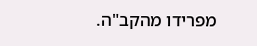מפרידו מהקב"ה.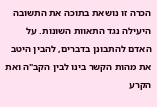הכרה זו נושאת בתוכה את התשובה היעילה נגד התאוות השונות. על האדם להתבונן בדברים, להבין היטב את מהות הקשר בינו לבין הקב"ה ואת הקרע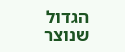הגדול שנוצר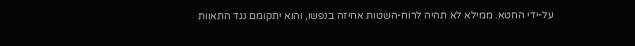על-ידי החטא. ממילא לא תהיה לרוח-השטות אחיזה בנפשו, והוא יתקומם נגד התאוות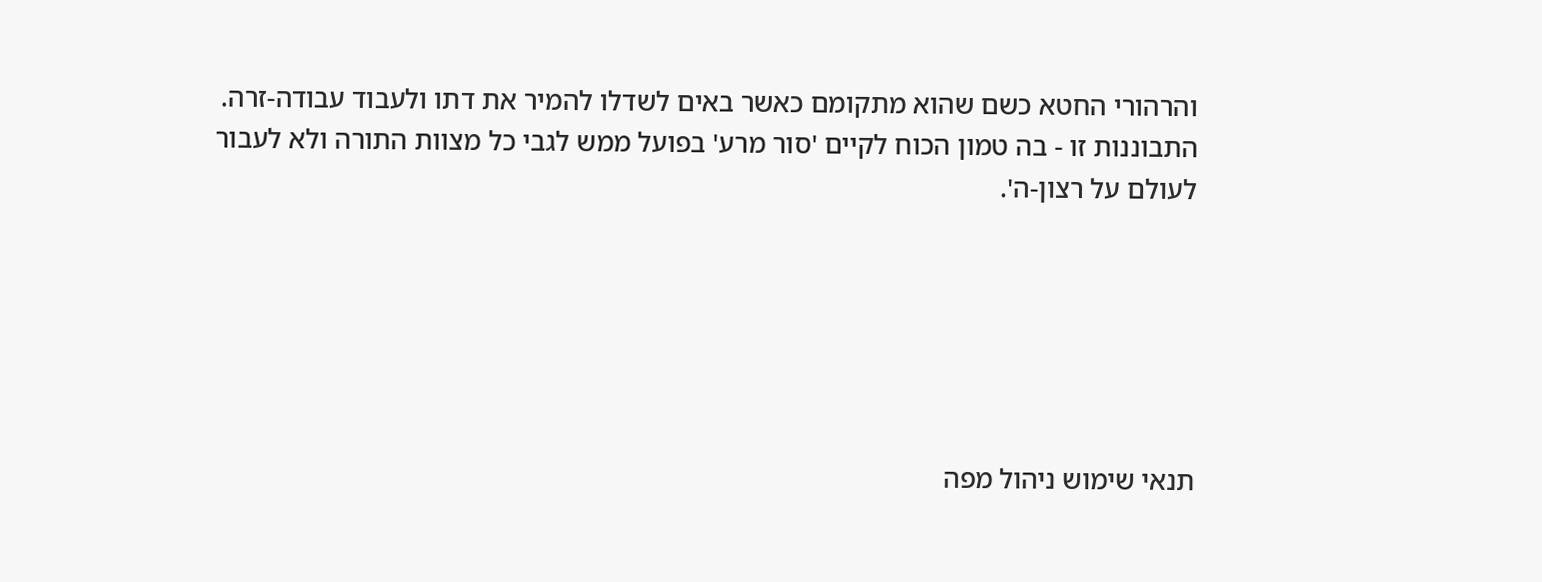והרהורי החטא כשם שהוא מתקומם כאשר באים לשדלו להמיר את דתו ולעבוד עבודה-זרה. התבוננות זו - בה טמון הכוח לקיים 'סור מרע' בפועל ממש לגבי כל מצוות התורה ולא לעבור לעולם על רצון-ה'.






תנאי שימוש ניהול מפה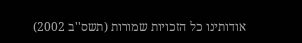אודותינו כל הזכויות שמורות (תשס''ב 2002)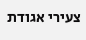צעירי אגודת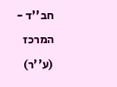חב''ד - המרכז (ע''ר)